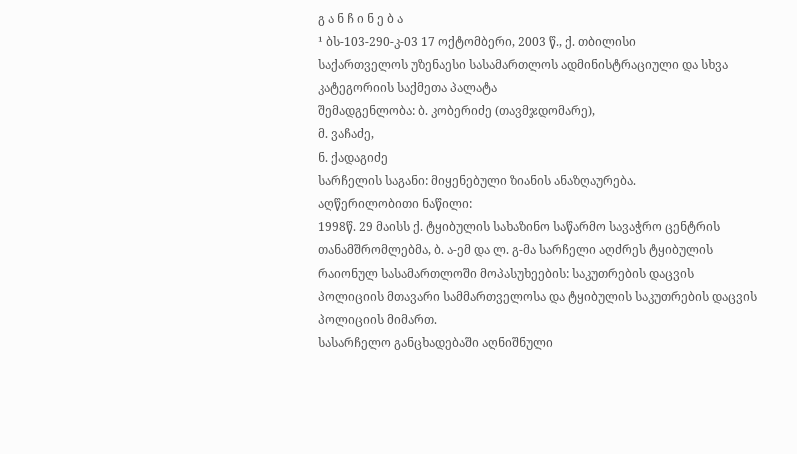გ ა ნ ჩ ი ნ ე ბ ა
¹ ბს-103-290-კ-03 17 ოქტომბერი, 2003 წ., ქ. თბილისი
საქართველოს უზენაესი სასამართლოს ადმინისტრაციული და სხვა კატეგორიის საქმეთა პალატა
შემადგენლობა: ბ. კობერიძე (თავმჯდომარე),
მ. ვაჩაძე,
ნ. ქადაგიძე
სარჩელის საგანი: მიყენებული ზიანის ანაზღაურება.
აღწერილობითი ნაწილი:
1998წ. 29 მაისს ქ. ტყიბულის სახაზინო საწარმო სავაჭრო ცენტრის თანამშრომლებმა, ბ. ა-ემ და ლ. გ-მა სარჩელი აღძრეს ტყიბულის რაიონულ სასამართლოში მოპასუხეების: საკუთრების დაცვის პოლიციის მთავარი სამმართველოსა და ტყიბულის საკუთრების დაცვის პოლიციის მიმართ.
სასარჩელო განცხადებაში აღნიშნული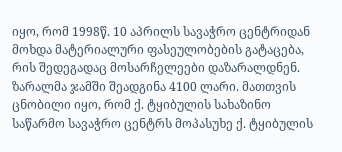იყო, რომ 1998წ. 10 აპრილს სავაჭრო ცენტრიდან მოხდა მატერიალური ფასეულობების გატაცება, რის შედეგადაც მოსარჩელეები დაზარალდნენ. ზარალმა ჯამში შეადგინა 4100 ლარი. მათთვის ცნობილი იყო, რომ ქ. ტყიბულის სახაზინო საწარმო სავაჭრო ცენტრს მოპასუხე ქ. ტყიბულის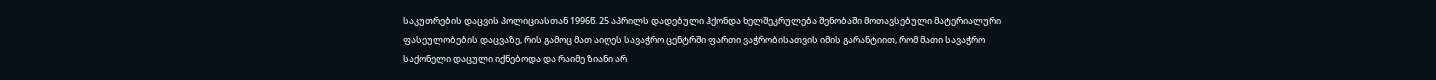საკუთრების დაცვის პოლიციასთან 1996წ. 25 აპრილს დადებული ჰქონდა ხელშეკრულება შენობაში მოთავსებული მატერიალური ფასეულობების დაცვაზე, რის გამოც მათ აიღეს სავაჭრო ცენტრში ფართი ვაჭრობისათვის იმის გარანტიით, რომ მათი სავაჭრო საქონელი დაცული იქნებოდა და რაიმე ზიანი არ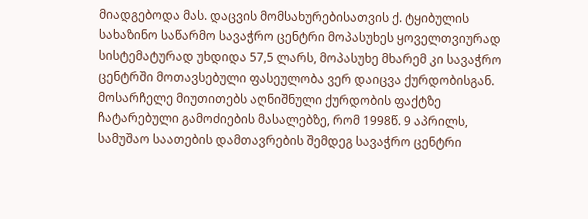მიადგებოდა მას. დაცვის მომსახურებისათვის ქ. ტყიბულის სახაზინო საწარმო სავაჭრო ცენტრი მოპასუხეს ყოველთვიურად სისტემატურად უხდიდა 57,5 ლარს, მოპასუხე მხარემ კი სავაჭრო ცენტრში მოთავსებული ფასეულობა ვერ დაიცვა ქურდობისგან.
მოსარჩელე მიუთითებს აღნიშნული ქურდობის ფაქტზე ჩატარებული გამოძიების მასალებზე, რომ 1998წ. 9 აპრილს, სამუშაო საათების დამთავრების შემდეგ სავაჭრო ცენტრი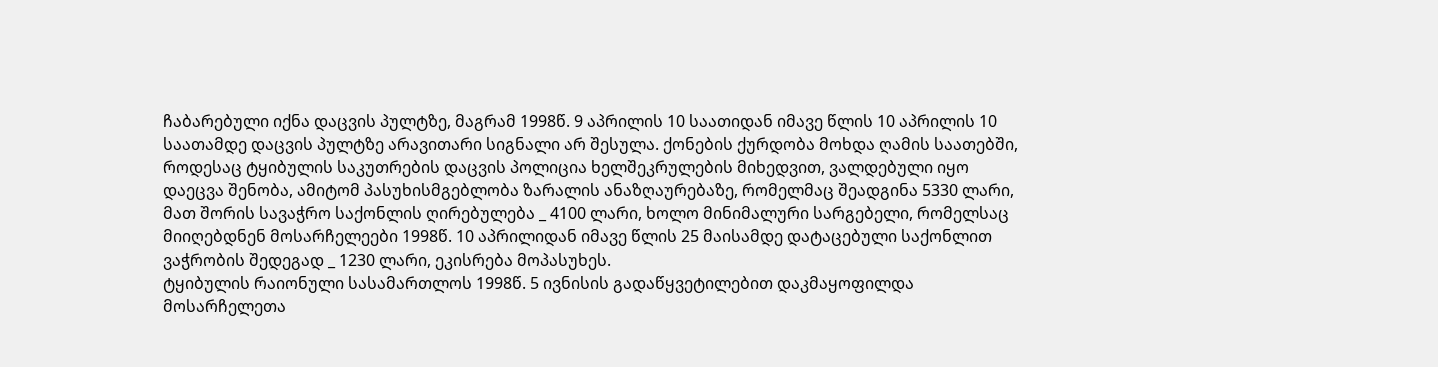ჩაბარებული იქნა დაცვის პულტზე, მაგრამ 1998წ. 9 აპრილის 10 საათიდან იმავე წლის 10 აპრილის 10 საათამდე დაცვის პულტზე არავითარი სიგნალი არ შესულა. ქონების ქურდობა მოხდა ღამის საათებში, როდესაც ტყიბულის საკუთრების დაცვის პოლიცია ხელშეკრულების მიხედვით, ვალდებული იყო დაეცვა შენობა, ამიტომ პასუხისმგებლობა ზარალის ანაზღაურებაზე, რომელმაც შეადგინა 5330 ლარი, მათ შორის სავაჭრო საქონლის ღირებულება _ 4100 ლარი, ხოლო მინიმალური სარგებელი, რომელსაც მიიღებდნენ მოსარჩელეები 1998წ. 10 აპრილიდან იმავე წლის 25 მაისამდე დატაცებული საქონლით ვაჭრობის შედეგად _ 1230 ლარი, ეკისრება მოპასუხეს.
ტყიბულის რაიონული სასამართლოს 1998წ. 5 ივნისის გადაწყვეტილებით დაკმაყოფილდა მოსარჩელეთა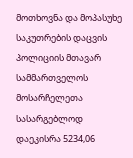მოთხოვნა და მოპასუხე საკუთრების დაცვის პოლიციის მთავარ სამმართველოს მოსარჩელეთა სასარგებლოდ დაეკისრა 5234,06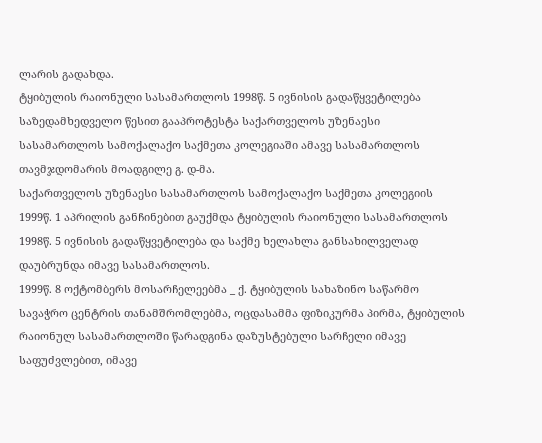ლარის გადახდა.
ტყიბულის რაიონული სასამართლოს 1998წ. 5 ივნისის გადაწყვეტილება საზედამხედველო წესით გააპროტესტა საქართველოს უზენაესი სასამართლოს სამოქალაქო საქმეთა კოლეგიაში ამავე სასამართლოს თავმჯდომარის მოადგილე გ. დ-მა.
საქართველოს უზენაესი სასამართლოს სამოქალაქო საქმეთა კოლეგიის 1999წ. 1 აპრილის განჩინებით გაუქმდა ტყიბულის რაიონული სასამართლოს 1998წ. 5 ივნისის გადაწყვეტილება და საქმე ხელახლა განსახილველად დაუბრუნდა იმავე სასამართლოს.
1999წ. 8 ოქტომბერს მოსარჩელეებმა _ ქ. ტყიბულის სახაზინო საწარმო სავაჭრო ცენტრის თანამშრომლებმა, ოცდასამმა ფიზიკურმა პირმა, ტყიბულის რაიონულ სასამართლოში წარადგინა დაზუსტებული სარჩელი იმავე საფუძვლებით, იმავე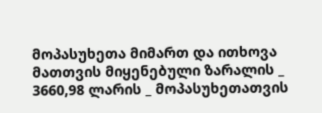მოპასუხეთა მიმართ და ითხოვა მათთვის მიყენებული ზარალის _ 3660,98 ლარის _ მოპასუხეთათვის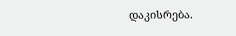დაკისრება.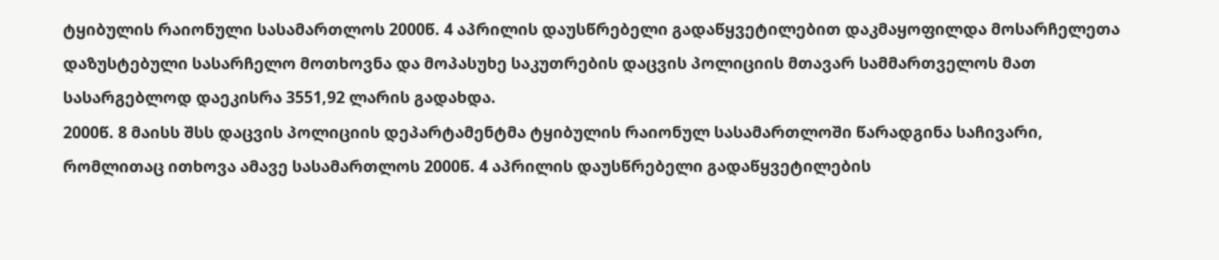ტყიბულის რაიონული სასამართლოს 2000წ. 4 აპრილის დაუსწრებელი გადაწყვეტილებით დაკმაყოფილდა მოსარჩელეთა დაზუსტებული სასარჩელო მოთხოვნა და მოპასუხე საკუთრების დაცვის პოლიციის მთავარ სამმართველოს მათ სასარგებლოდ დაეკისრა 3551,92 ლარის გადახდა.
2000წ. 8 მაისს შსს დაცვის პოლიციის დეპარტამენტმა ტყიბულის რაიონულ სასამართლოში წარადგინა საჩივარი, რომლითაც ითხოვა ამავე სასამართლოს 2000წ. 4 აპრილის დაუსწრებელი გადაწყვეტილების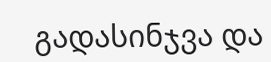გადასინჯვა და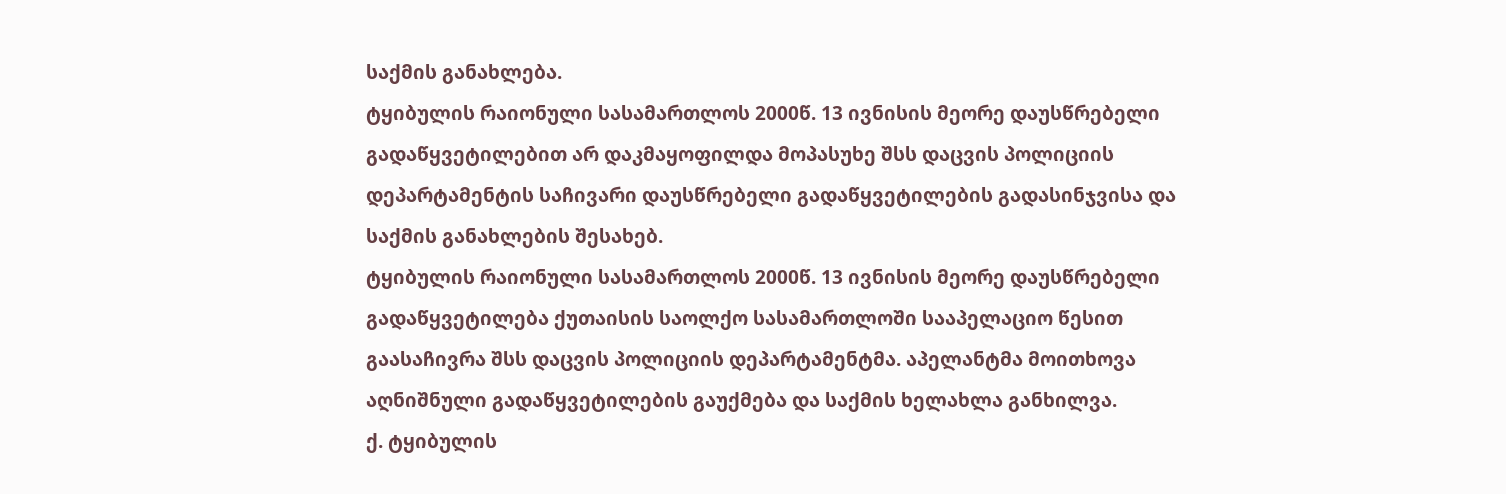საქმის განახლება.
ტყიბულის რაიონული სასამართლოს 2000წ. 13 ივნისის მეორე დაუსწრებელი გადაწყვეტილებით არ დაკმაყოფილდა მოპასუხე შსს დაცვის პოლიციის დეპარტამენტის საჩივარი დაუსწრებელი გადაწყვეტილების გადასინჯვისა და საქმის განახლების შესახებ.
ტყიბულის რაიონული სასამართლოს 2000წ. 13 ივნისის მეორე დაუსწრებელი გადაწყვეტილება ქუთაისის საოლქო სასამართლოში სააპელაციო წესით გაასაჩივრა შსს დაცვის პოლიციის დეპარტამენტმა. აპელანტმა მოითხოვა აღნიშნული გადაწყვეტილების გაუქმება და საქმის ხელახლა განხილვა.
ქ. ტყიბულის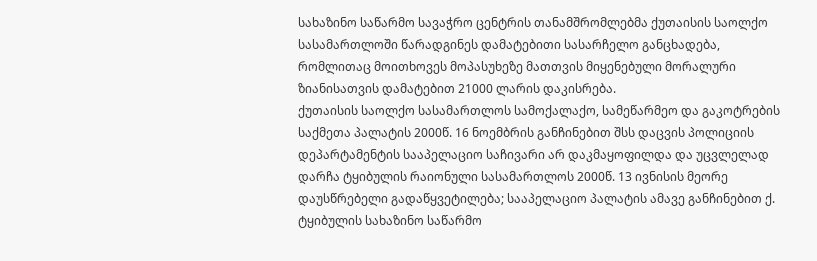სახაზინო საწარმო სავაჭრო ცენტრის თანამშრომლებმა ქუთაისის საოლქო სასამართლოში წარადგინეს დამატებითი სასარჩელო განცხადება, რომლითაც მოითხოვეს მოპასუხეზე მათთვის მიყენებული მორალური ზიანისათვის დამატებით 21000 ლარის დაკისრება.
ქუთაისის საოლქო სასამართლოს სამოქალაქო, სამეწარმეო და გაკოტრების საქმეთა პალატის 2000წ. 16 ნოემბრის განჩინებით შსს დაცვის პოლიციის დეპარტამენტის სააპელაციო საჩივარი არ დაკმაყოფილდა და უცვლელად დარჩა ტყიბულის რაიონული სასამართლოს 2000წ. 13 ივნისის მეორე დაუსწრებელი გადაწყვეტილება; სააპელაციო პალატის ამავე განჩინებით ქ. ტყიბულის სახაზინო საწარმო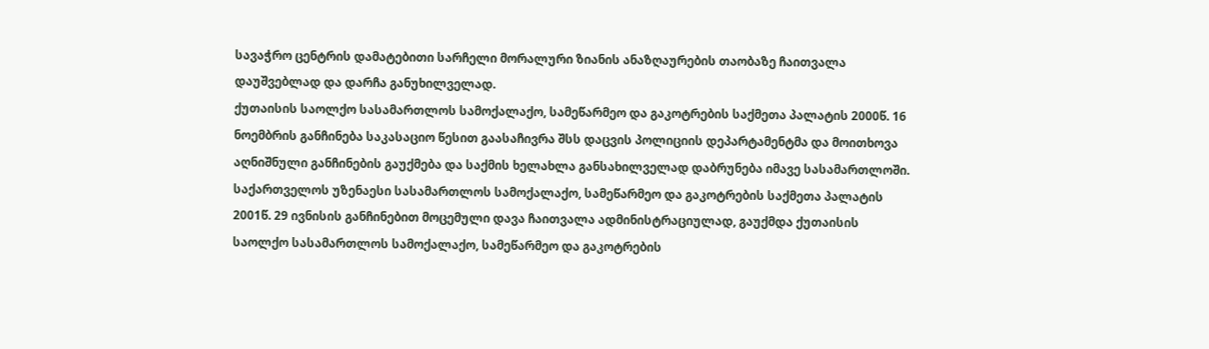სავაჭრო ცენტრის დამატებითი სარჩელი მორალური ზიანის ანაზღაურების თაობაზე ჩაითვალა დაუშვებლად და დარჩა განუხილველად.
ქუთაისის საოლქო სასამართლოს სამოქალაქო, სამეწარმეო და გაკოტრების საქმეთა პალატის 2000წ. 16 ნოემბრის განჩინება საკასაციო წესით გაასაჩივრა შსს დაცვის პოლიციის დეპარტამენტმა და მოითხოვა აღნიშნული განჩინების გაუქმება და საქმის ხელახლა განსახილველად დაბრუნება იმავე სასამართლოში.
საქართველოს უზენაესი სასამართლოს სამოქალაქო, სამეწარმეო და გაკოტრების საქმეთა პალატის 2001წ. 29 ივნისის განჩინებით მოცემული დავა ჩაითვალა ადმინისტრაციულად, გაუქმდა ქუთაისის საოლქო სასამართლოს სამოქალაქო, სამეწარმეო და გაკოტრების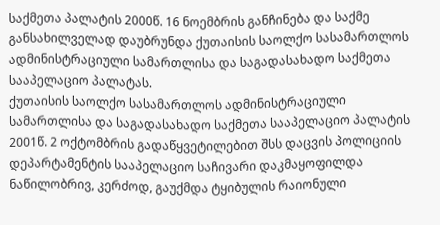საქმეთა პალატის 2000წ. 16 ნოემბრის განჩინება და საქმე განსახილველად დაუბრუნდა ქუთაისის საოლქო სასამართლოს ადმინისტრაციული სამართლისა და საგადასახადო საქმეთა სააპელაციო პალატას.
ქუთაისის საოლქო სასამართლოს ადმინისტრაციული სამართლისა და საგადასახადო საქმეთა სააპელაციო პალატის 2001წ. 2 ოქტომბრის გადაწყვეტილებით შსს დაცვის პოლიციის დეპარტამენტის სააპელაციო საჩივარი დაკმაყოფილდა ნაწილობრივ, კერძოდ, გაუქმდა ტყიბულის რაიონული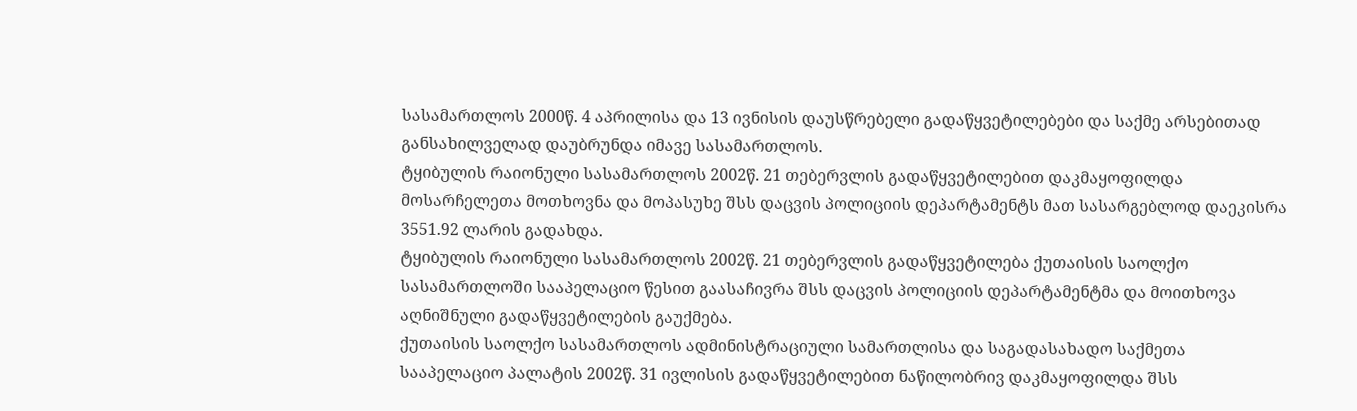სასამართლოს 2000წ. 4 აპრილისა და 13 ივნისის დაუსწრებელი გადაწყვეტილებები და საქმე არსებითად განსახილველად დაუბრუნდა იმავე სასამართლოს.
ტყიბულის რაიონული სასამართლოს 2002წ. 21 თებერვლის გადაწყვეტილებით დაკმაყოფილდა მოსარჩელეთა მოთხოვნა და მოპასუხე შსს დაცვის პოლიციის დეპარტამენტს მათ სასარგებლოდ დაეკისრა 3551.92 ლარის გადახდა.
ტყიბულის რაიონული სასამართლოს 2002წ. 21 თებერვლის გადაწყვეტილება ქუთაისის საოლქო სასამართლოში სააპელაციო წესით გაასაჩივრა შსს დაცვის პოლიციის დეპარტამენტმა და მოითხოვა აღნიშნული გადაწყვეტილების გაუქმება.
ქუთაისის საოლქო სასამართლოს ადმინისტრაციული სამართლისა და საგადასახადო საქმეთა სააპელაციო პალატის 2002წ. 31 ივლისის გადაწყვეტილებით ნაწილობრივ დაკმაყოფილდა შსს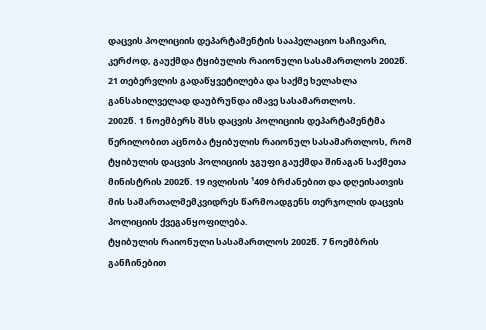დაცვის პოლიციის დეპარტამენტის სააპელაციო საჩივარი, კერძოდ, გაუქმდა ტყიბულის რაიონული სასამართლოს 2002წ. 21 თებერვლის გადაწყვეტილება და საქმე ხელახლა განსახილველად დაუბრუნდა იმავე სასამართლოს.
2002წ. 1 ნოემბერს შსს დაცვის პოლიციის დეპარტამენტმა წერილობით აცნობა ტყიბულის რაიონულ სასამართლოს, რომ ტყიბულის დაცვის პოლიციის ჯგუფი გაუქმდა შინაგან საქმეთა მინისტრის 2002წ. 19 ივლისის ¹409 ბრძანებით და დღეისათვის მის სამართალმემკვიდრეს წარმოადგენს თერჯოლის დაცვის პოლიციის ქვეგანყოფილება.
ტყიბულის რაიონული სასამართლოს 2002წ. 7 ნოემბრის განჩინებით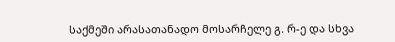საქმეში არასათანადო მოსარჩელე გ. რ-ე და სხვა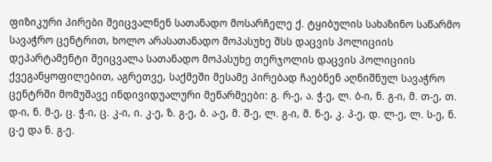ფიზიკური პირები შეიცვალნენ სათანადო მოსარჩელე ქ. ტყიბულის სახაზინო საწარმო სავაჭრო ცენტრით, ხოლო არასათანადო მოპასუხე შსს დაცვის პოლიციის დეპარტამენტი შეიცვალა სათანადო მოპასუხე თერჯოლის დაცვის პოლიციის ქვეგანყოფილებით, აგრეთვე, საქმეში მესამე პირებად ჩაებნენ აღნიშნულ სავაჭრო ცენტრში მომუშავე ინდივიდუალური მეწარმეები: გ. რ-ე, ა. ჭ-ე, ლ. ბ-ი, ნ. გ-ი, მ. თ-ე, თ. დ-ი, ნ. მ-ე, ც. ჭ-ი, ც. კ-ი, ი. კ-ე, ზ. გ-ე, ბ. ა-ე, მ. შ-ე, ლ. გ-ი, მ. ნ-ე, კ. პ-ე, დ. ლ-ე, ლ. ს-ე, ნ. ც-ე და ნ. გ-ე.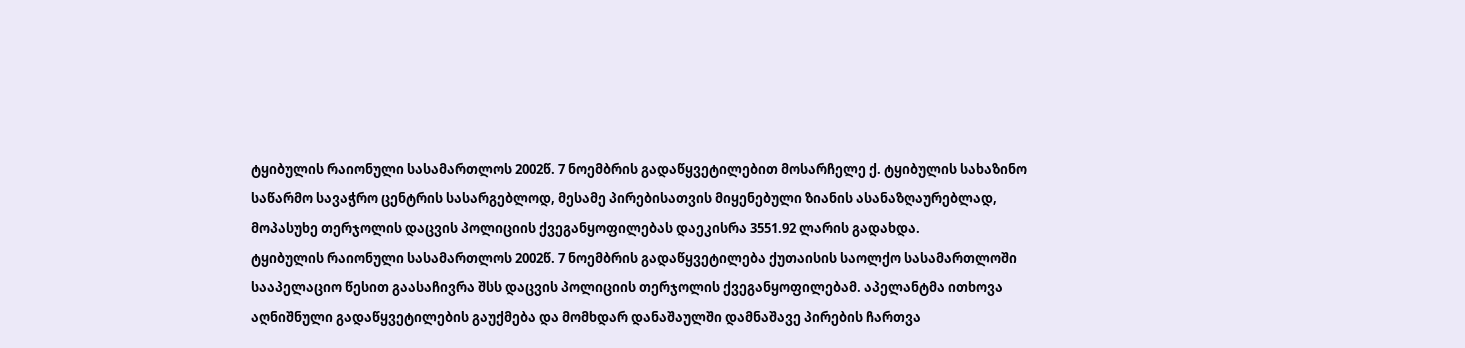ტყიბულის რაიონული სასამართლოს 2002წ. 7 ნოემბრის გადაწყვეტილებით მოსარჩელე ქ. ტყიბულის სახაზინო საწარმო სავაჭრო ცენტრის სასარგებლოდ, მესამე პირებისათვის მიყენებული ზიანის ასანაზღაურებლად, მოპასუხე თერჯოლის დაცვის პოლიციის ქვეგანყოფილებას დაეკისრა 3551.92 ლარის გადახდა.
ტყიბულის რაიონული სასამართლოს 2002წ. 7 ნოემბრის გადაწყვეტილება ქუთაისის საოლქო სასამართლოში სააპელაციო წესით გაასაჩივრა შსს დაცვის პოლიციის თერჯოლის ქვეგანყოფილებამ. აპელანტმა ითხოვა აღნიშნული გადაწყვეტილების გაუქმება და მომხდარ დანაშაულში დამნაშავე პირების ჩართვა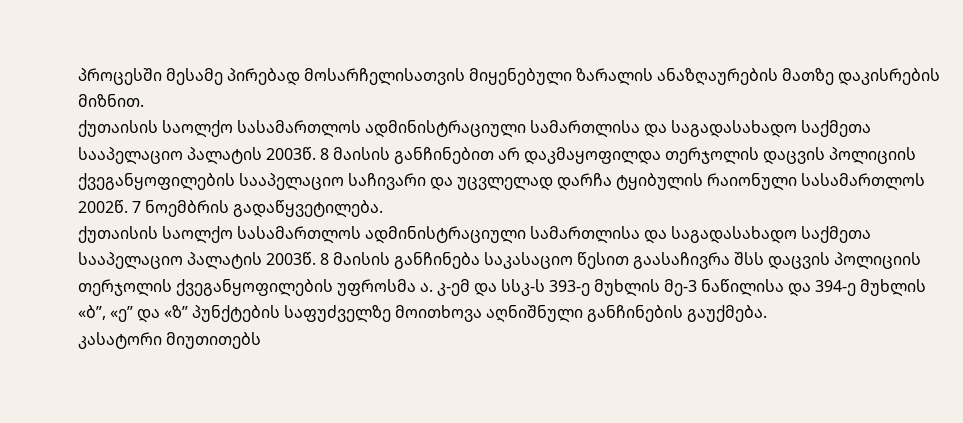პროცესში მესამე პირებად მოსარჩელისათვის მიყენებული ზარალის ანაზღაურების მათზე დაკისრების მიზნით.
ქუთაისის საოლქო სასამართლოს ადმინისტრაციული სამართლისა და საგადასახადო საქმეთა სააპელაციო პალატის 2003წ. 8 მაისის განჩინებით არ დაკმაყოფილდა თერჯოლის დაცვის პოლიციის ქვეგანყოფილების სააპელაციო საჩივარი და უცვლელად დარჩა ტყიბულის რაიონული სასამართლოს 2002წ. 7 ნოემბრის გადაწყვეტილება.
ქუთაისის საოლქო სასამართლოს ადმინისტრაციული სამართლისა და საგადასახადო საქმეთა სააპელაციო პალატის 2003წ. 8 მაისის განჩინება საკასაციო წესით გაასაჩივრა შსს დაცვის პოლიციის თერჯოლის ქვეგანყოფილების უფროსმა ა. კ-ემ და სსკ-ს 393-ე მუხლის მე-3 ნაწილისა და 394-ე მუხლის «ბ”, «ე” და «ზ” პუნქტების საფუძველზე მოითხოვა აღნიშნული განჩინების გაუქმება.
კასატორი მიუთითებს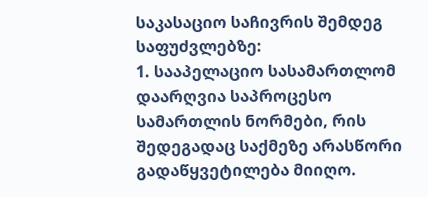საკასაციო საჩივრის შემდეგ საფუძვლებზე:
1. სააპელაციო სასამართლომ დაარღვია საპროცესო სამართლის ნორმები, რის შედეგადაც საქმეზე არასწორი გადაწყვეტილება მიიღო.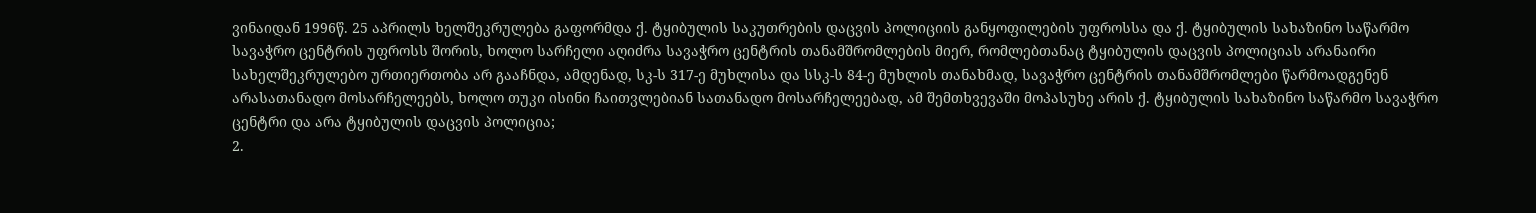ვინაიდან 1996წ. 25 აპრილს ხელშეკრულება გაფორმდა ქ. ტყიბულის საკუთრების დაცვის პოლიციის განყოფილების უფროსსა და ქ. ტყიბულის სახაზინო საწარმო სავაჭრო ცენტრის უფროსს შორის, ხოლო სარჩელი აღიძრა სავაჭრო ცენტრის თანამშრომლების მიერ, რომლებთანაც ტყიბულის დაცვის პოლიციას არანაირი სახელშეკრულებო ურთიერთობა არ გააჩნდა, ამდენად, სკ-ს 317-ე მუხლისა და სსკ-ს 84-ე მუხლის თანახმად, სავაჭრო ცენტრის თანამშრომლები წარმოადგენენ არასათანადო მოსარჩელეებს, ხოლო თუკი ისინი ჩაითვლებიან სათანადო მოსარჩელეებად, ამ შემთხვევაში მოპასუხე არის ქ. ტყიბულის სახაზინო საწარმო სავაჭრო ცენტრი და არა ტყიბულის დაცვის პოლიცია;
2.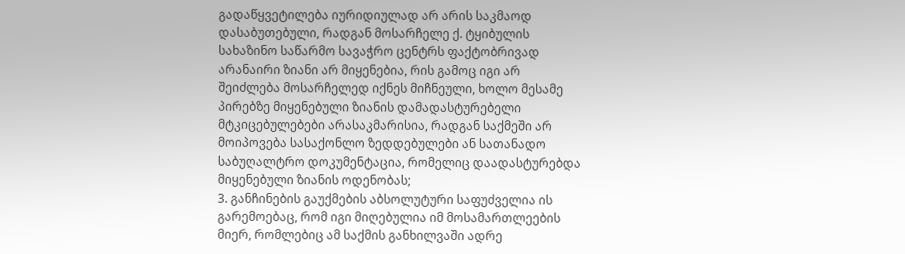გადაწყვეტილება იურიდიულად არ არის საკმაოდ დასაბუთებული, რადგან მოსარჩელე ქ. ტყიბულის სახაზინო საწარმო სავაჭრო ცენტრს ფაქტობრივად არანაირი ზიანი არ მიყენებია, რის გამოც იგი არ შეიძლება მოსარჩელედ იქნეს მიჩნეული, ხოლო მესამე პირებზე მიყენებული ზიანის დამადასტურებელი მტკიცებულებები არასაკმარისია, რადგან საქმეში არ მოიპოვება სასაქონლო ზედდებულები ან სათანადო საბუღალტრო დოკუმენტაცია, რომელიც დაადასტურებდა მიყენებული ზიანის ოდენობას;
3. განჩინების გაუქმების აბსოლუტური საფუძველია ის გარემოებაც, რომ იგი მიღებულია იმ მოსამართლეების მიერ, რომლებიც ამ საქმის განხილვაში ადრე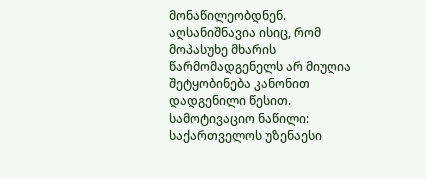მონაწილეობდნენ. აღსანიშნავია ისიც, რომ მოპასუხე მხარის წარმომადგენელს არ მიუღია შეტყობინება კანონით დადგენილი წესით.
სამოტივაციო ნაწილი:
საქართველოს უზენაესი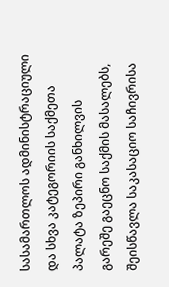სასამართლოს ადმინისტრაციული და სხვა კატეგორიის საქმეთა პალატა ზეპირი განხილვის გარეშე გაეცნო საქმის მასალებს, შეისწავლა საკასაციო საჩივრისა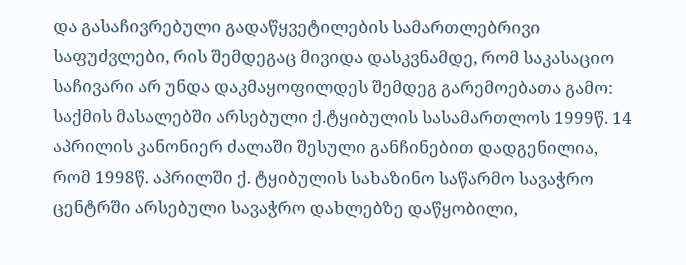და გასაჩივრებული გადაწყვეტილების სამართლებრივი საფუძვლები, რის შემდეგაც მივიდა დასკვნამდე, რომ საკასაციო საჩივარი არ უნდა დაკმაყოფილდეს შემდეგ გარემოებათა გამო:
საქმის მასალებში არსებული ქ.ტყიბულის სასამართლოს 1999წ. 14 აპრილის კანონიერ ძალაში შესული განჩინებით დადგენილია, რომ 1998წ. აპრილში ქ. ტყიბულის სახაზინო საწარმო სავაჭრო ცენტრში არსებული სავაჭრო დახლებზე დაწყობილი,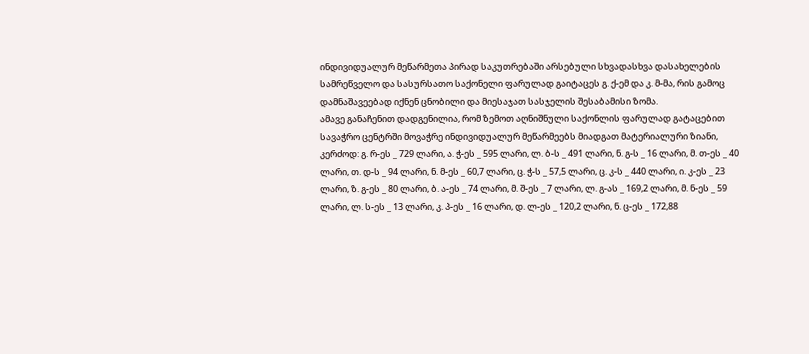ინდივიდუალურ მეწარმეთა პირად საკუთრებაში არსებული სხვადასხვა დასახელების სამრეწველო და სასურსათო საქონელი ფარულად გაიტაცეს გ. ქ-ემ და კ. მ-მა, რის გამოც დამნაშავეებად იქნენ ცნობილი და მიესაჯათ სასჯელის შესაბამისი ზომა.
ამავე განაჩენით დადგენილია, რომ ზემოთ აღნიშნული საქონლის ფარულად გატაცებით სავაჭრო ცენტრში მოვაჭრე ინდივიდუალურ მეწარმეებს მიადგათ მატერიალური ზიანი, კერძოდ: გ. რ-ეს _ 729 ლარი, ა. ჭ-ეს _ 595 ლარი, ლ. ბ-ს _ 491 ლარი, ნ. გ-ს _ 16 ლარი, მ. თ-ეს _ 40 ლარი, თ. დ-ს _ 94 ლარი, ნ. მ-ეს _ 60,7 ლარი, ც. ჭ-ს _ 57,5 ლარი, ც. კ-ს _ 440 ლარი, ი. კ-ეს _ 23 ლარი, ზ. გ-ეს _ 80 ლარი, ბ. ა-ეს _ 74 ლარი, მ. შ-ეს _ 7 ლარი, ლ. გ-ას _ 169,2 ლარი, მ. ნ-ეს _ 59 ლარი, ლ. ს-ეს _ 13 ლარი, კ. პ-ეს _ 16 ლარი, დ. ლ-ეს _ 120,2 ლარი, ნ. ც-ეს _ 172,88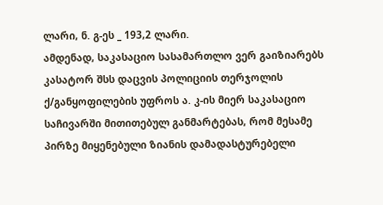ლარი, ნ. გ-ეს _ 193,2 ლარი.
ამდენად, საკასაციო სასამართლო ვერ გაიზიარებს კასატორ შსს დაცვის პოლიციის თერჯოლის ქ/განყოფილების უფროს ა. კ-ის მიერ საკასაციო საჩივარში მითითებულ განმარტებას, რომ მესამე პირზე მიყენებული ზიანის დამადასტურებელი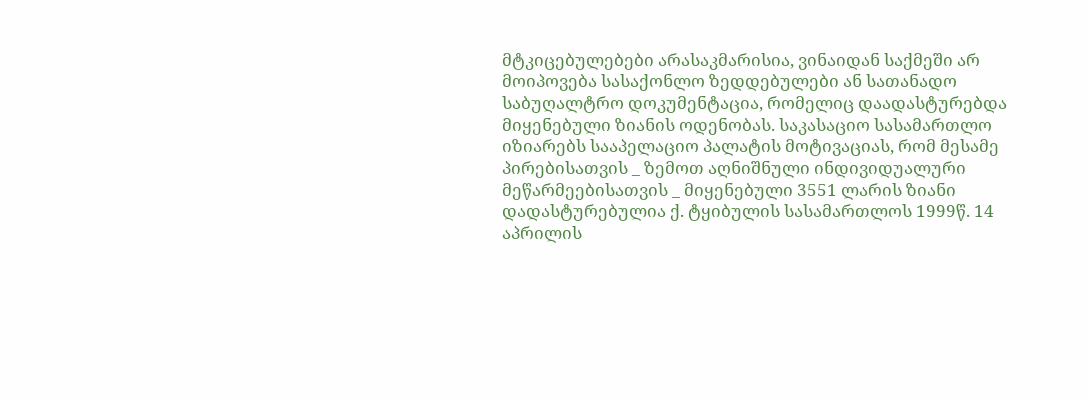მტკიცებულებები არასაკმარისია, ვინაიდან საქმეში არ მოიპოვება სასაქონლო ზედდებულები ან სათანადო საბუღალტრო დოკუმენტაცია, რომელიც დაადასტურებდა მიყენებული ზიანის ოდენობას. საკასაციო სასამართლო იზიარებს სააპელაციო პალატის მოტივაციას, რომ მესამე პირებისათვის _ ზემოთ აღნიშნული ინდივიდუალური მეწარმეებისათვის _ მიყენებული 3551 ლარის ზიანი დადასტურებულია ქ. ტყიბულის სასამართლოს 1999წ. 14 აპრილის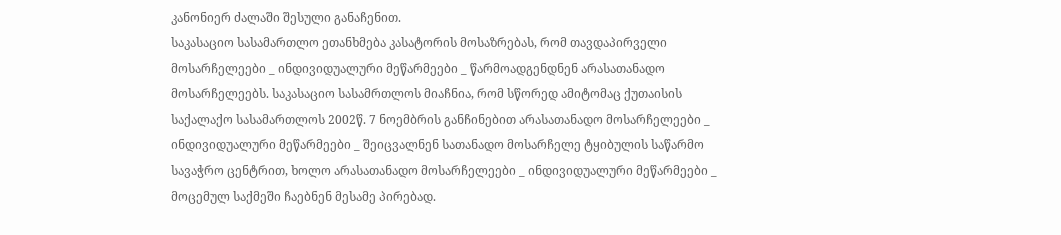კანონიერ ძალაში შესული განაჩენით.
საკასაციო სასამართლო ეთანხმება კასატორის მოსაზრებას, რომ თავდაპირველი მოსარჩელეები _ ინდივიდუალური მეწარმეები _ წარმოადგენდნენ არასათანადო მოსარჩელეებს. საკასაციო სასამრთლოს მიაჩნია, რომ სწორედ ამიტომაც ქუთაისის საქალაქო სასამართლოს 2002წ. 7 ნოემბრის განჩინებით არასათანადო მოსარჩელეები _ ინდივიდუალური მეწარმეები _ შეიცვალნენ სათანადო მოსარჩელე ტყიბულის საწარმო სავაჭრო ცენტრით, ხოლო არასათანადო მოსარჩელეები _ ინდივიდუალური მეწარმეები _ მოცემულ საქმეში ჩაებნენ მესამე პირებად.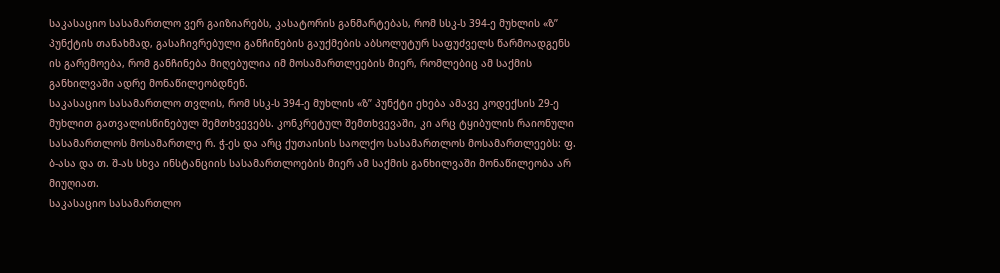საკასაციო სასამართლო ვერ გაიზიარებს, კასატორის განმარტებას, რომ სსკ-ს 394-ე მუხლის «ზ” პუნქტის თანახმად, გასაჩივრებული განჩინების გაუქმების აბსოლუტურ საფუძველს წარმოადგენს ის გარემოება, რომ განჩინება მიღებულია იმ მოსამართლეების მიერ, რომლებიც ამ საქმის განხილვაში ადრე მონაწილეობდნენ.
საკასაციო სასამართლო თვლის, რომ სსკ-ს 394-ე მუხლის «ზ” პუნქტი ეხება ამავე კოდექსის 29-ე მუხლით გათვალისწინებულ შემთხვევებს. კონკრეტულ შემთხვევაში, კი არც ტყიბულის რაიონული სასამართლოს მოსამართლე რ. ჭ-ეს და არც ქუთაისის საოლქო სასამართლოს მოსამართლეებს: ფ. ბ-ასა და თ. შ-ას სხვა ინსტანციის სასამართლოების მიერ ამ საქმის განხილვაში მონაწილეობა არ მიუღიათ.
საკასაციო სასამართლო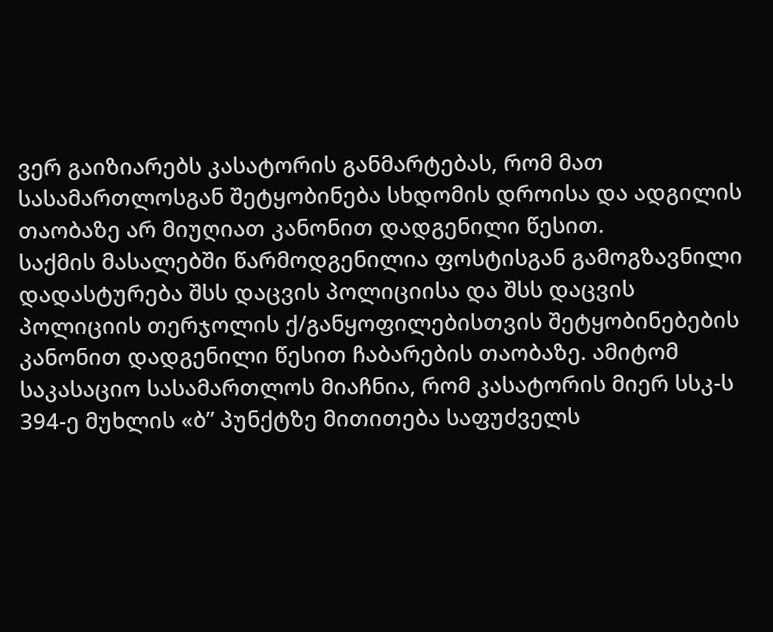ვერ გაიზიარებს კასატორის განმარტებას, რომ მათ სასამართლოსგან შეტყობინება სხდომის დროისა და ადგილის თაობაზე არ მიუღიათ კანონით დადგენილი წესით.
საქმის მასალებში წარმოდგენილია ფოსტისგან გამოგზავნილი დადასტურება შსს დაცვის პოლიციისა და შსს დაცვის პოლიციის თერჯოლის ქ/განყოფილებისთვის შეტყობინებების კანონით დადგენილი წესით ჩაბარების თაობაზე. ამიტომ საკასაციო სასამართლოს მიაჩნია, რომ კასატორის მიერ სსკ-ს 394-ე მუხლის «ბ” პუნქტზე მითითება საფუძველს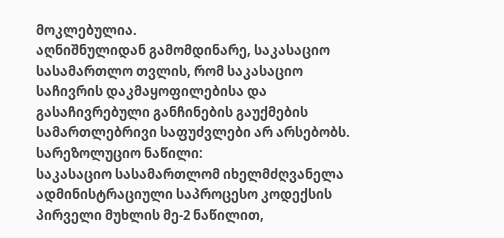მოკლებულია.
აღნიშნულიდან გამომდინარე, საკასაციო სასამართლო თვლის, რომ საკასაციო საჩივრის დაკმაყოფილებისა და გასაჩივრებული განჩინების გაუქმების სამართლებრივი საფუძვლები არ არსებობს.
სარეზოლუციო ნაწილი:
საკასაციო სასამართლომ იხელმძღვანელა ადმინისტრაციული საპროცესო კოდექსის პირველი მუხლის მე-2 ნაწილით,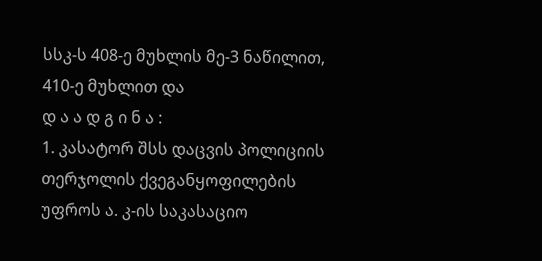სსკ-ს 408-ე მუხლის მე-3 ნაწილით, 410-ე მუხლით და
დ ა ა დ გ ი ნ ა :
1. კასატორ შსს დაცვის პოლიციის თერჯოლის ქვეგანყოფილების უფროს ა. კ-ის საკასაციო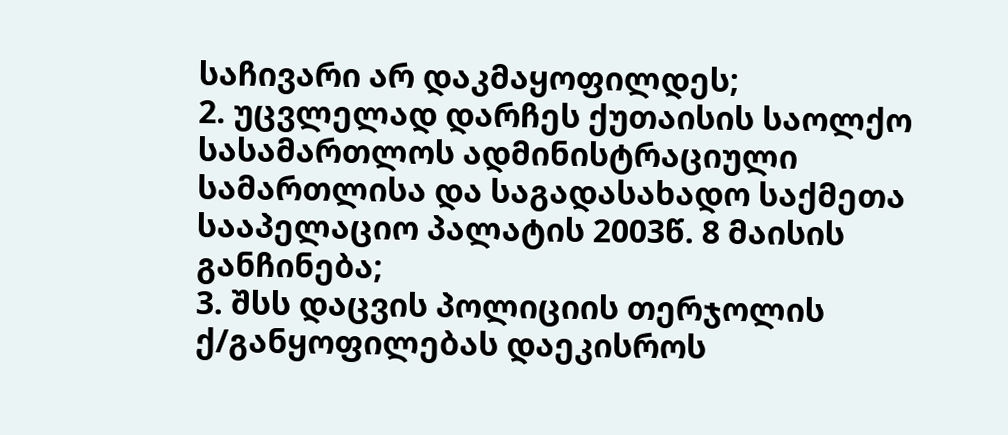საჩივარი არ დაკმაყოფილდეს;
2. უცვლელად დარჩეს ქუთაისის საოლქო სასამართლოს ადმინისტრაციული სამართლისა და საგადასახადო საქმეთა სააპელაციო პალატის 2003წ. 8 მაისის განჩინება;
3. შსს დაცვის პოლიციის თერჯოლის ქ/განყოფილებას დაეკისროს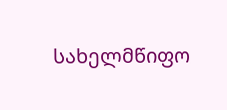სახელმწიფო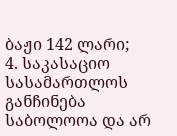ბაჟი 142 ლარი;
4. საკასაციო სასამართლოს განჩინება საბოლოოა და არ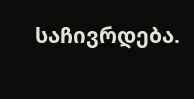საჩივრდება.